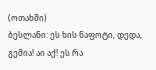(ოთახში)
ბესლანი: ეს ხის ნაფოტი, დედა, გემია! აი აქ! ეს რა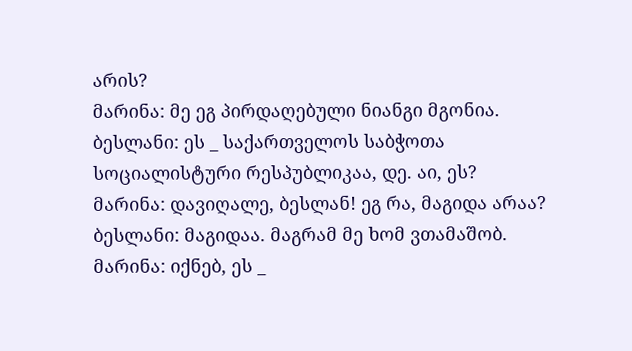არის?
მარინა: მე ეგ პირდაღებული ნიანგი მგონია.
ბესლანი: ეს _ საქართველოს საბჭოთა სოციალისტური რესპუბლიკაა, დე. აი, ეს?
მარინა: დავიღალე, ბესლან! ეგ რა, მაგიდა არაა?
ბესლანი: მაგიდაა. მაგრამ მე ხომ ვთამაშობ.
მარინა: იქნებ, ეს _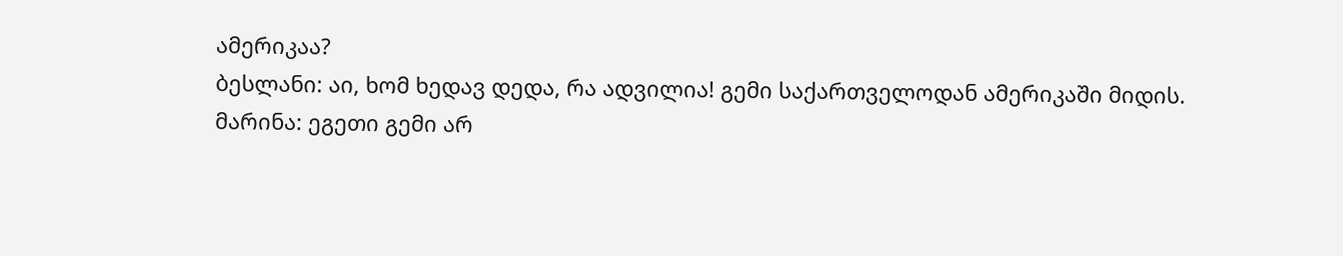ამერიკაა?
ბესლანი: აი, ხომ ხედავ დედა, რა ადვილია! გემი საქართველოდან ამერიკაში მიდის.
მარინა: ეგეთი გემი არ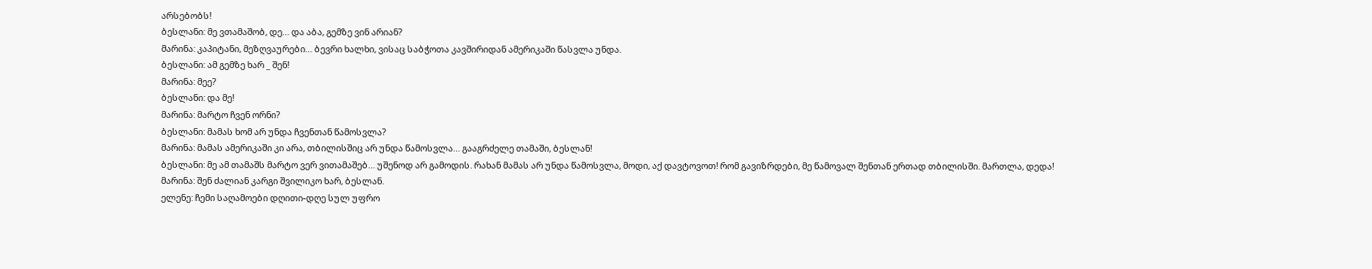არსებობს!
ბესლანი: მე ვთამაშობ, დე… და აბა, გემზე ვინ არიან?
მარინა: კაპიტანი, მეზღვაურები… ბევრი ხალხი, ვისაც საბჭოთა კავშირიდან ამერიკაში წასვლა უნდა.
ბესლანი: ამ გემზე ხარ _ შენ!
მარინა: მეე?
ბესლანი: და მე!
მარინა: მარტო ჩვენ ორნი?
ბესლანი: მამას ხომ არ უნდა ჩვენთან წამოსვლა?
მარინა: მამას ამერიკაში კი არა, თბილისშიც არ უნდა წამოსვლა… გააგრძელე თამაში, ბესლან!
ბესლანი: მე ამ თამაშს მარტო ვერ ვითამაშებ… უშენოდ არ გამოდის. რახან მამას არ უნდა წამოსვლა, მოდი, აქ დავტოვოთ! რომ გავიზრდები, მე წამოვალ შენთან ერთად თბილისში. მართლა, დედა!
მარინა: შენ ძალიან კარგი შვილიკო ხარ, ბესლან.
ელენე: ჩემი საღამოები დღითი-დღე სულ უფრო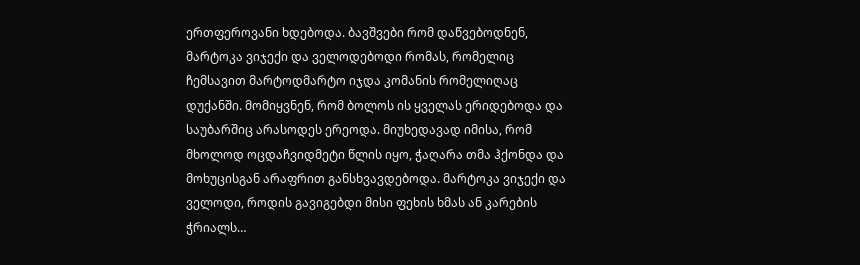ერთფეროვანი ხდებოდა. ბავშვები რომ დაწვებოდნენ, მარტოკა ვიჯექი და ველოდებოდი რომას, რომელიც ჩემსავით მარტოდმარტო იჯდა კომანის რომელიღაც დუქანში. მომიყვნენ, რომ ბოლოს ის ყველას ერიდებოდა და საუბარშიც არასოდეს ერეოდა. მიუხედავად იმისა, რომ მხოლოდ ოცდაჩვიდმეტი წლის იყო, ჭაღარა თმა ჰქონდა და მოხუცისგან არაფრით განსხვავდებოდა. მარტოკა ვიჯექი და ველოდი, როდის გავიგებდი მისი ფეხის ხმას ან კარების ჭრიალს…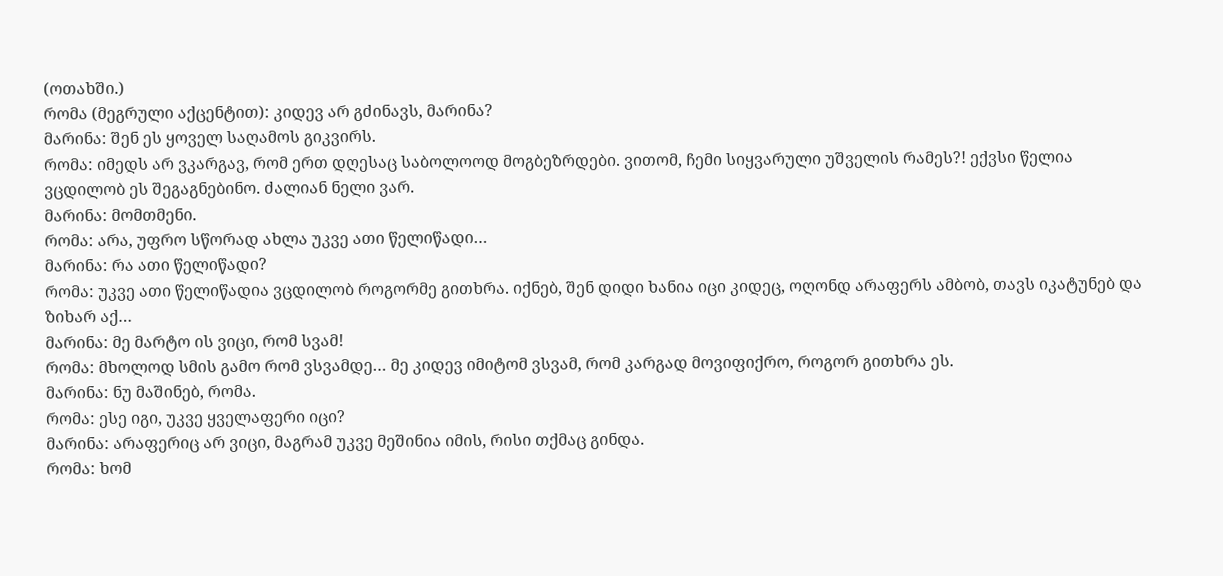(ოთახში.)
რომა (მეგრული აქცენტით): კიდევ არ გძინავს, მარინა?
მარინა: შენ ეს ყოველ საღამოს გიკვირს.
რომა: იმედს არ ვკარგავ, რომ ერთ დღესაც საბოლოოდ მოგბეზრდები. ვითომ, ჩემი სიყვარული უშველის რამეს?! ექვსი წელია ვცდილობ ეს შეგაგნებინო. ძალიან ნელი ვარ.
მარინა: მომთმენი.
რომა: არა, უფრო სწორად ახლა უკვე ათი წელიწადი…
მარინა: რა ათი წელიწადი?
რომა: უკვე ათი წელიწადია ვცდილობ როგორმე გითხრა. იქნებ, შენ დიდი ხანია იცი კიდეც, ოღონდ არაფერს ამბობ, თავს იკატუნებ და ზიხარ აქ…
მარინა: მე მარტო ის ვიცი, რომ სვამ!
რომა: მხოლოდ სმის გამო რომ ვსვამდე… მე კიდევ იმიტომ ვსვამ, რომ კარგად მოვიფიქრო, როგორ გითხრა ეს.
მარინა: ნუ მაშინებ, რომა.
რომა: ესე იგი, უკვე ყველაფერი იცი?
მარინა: არაფერიც არ ვიცი, მაგრამ უკვე მეშინია იმის, რისი თქმაც გინდა.
რომა: ხომ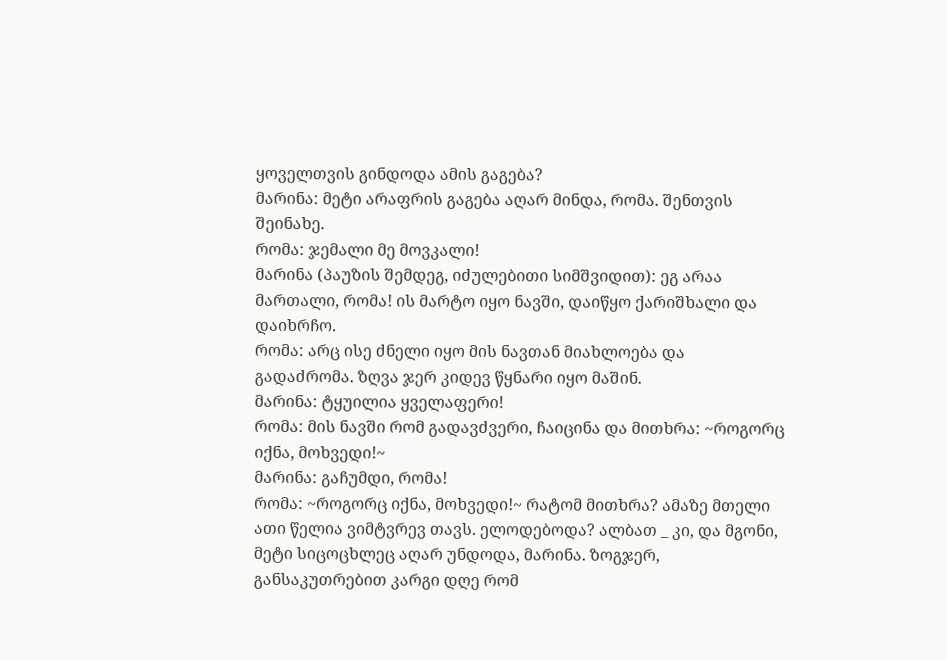ყოველთვის გინდოდა ამის გაგება?
მარინა: მეტი არაფრის გაგება აღარ მინდა, რომა. შენთვის შეინახე.
რომა: ჯემალი მე მოვკალი!
მარინა (პაუზის შემდეგ, იძულებითი სიმშვიდით): ეგ არაა მართალი, რომა! ის მარტო იყო ნავში, დაიწყო ქარიშხალი და დაიხრჩო.
რომა: არც ისე ძნელი იყო მის ნავთან მიახლოება და გადაძრომა. ზღვა ჯერ კიდევ წყნარი იყო მაშინ.
მარინა: ტყუილია ყველაფერი!
რომა: მის ნავში რომ გადავძვერი, ჩაიცინა და მითხრა: ~როგორც იქნა, მოხვედი!~
მარინა: გაჩუმდი, რომა!
რომა: ~როგორც იქნა, მოხვედი!~ რატომ მითხრა? ამაზე მთელი ათი წელია ვიმტვრევ თავს. ელოდებოდა? ალბათ _ კი, და მგონი, მეტი სიცოცხლეც აღარ უნდოდა, მარინა. ზოგჯერ, განსაკუთრებით კარგი დღე რომ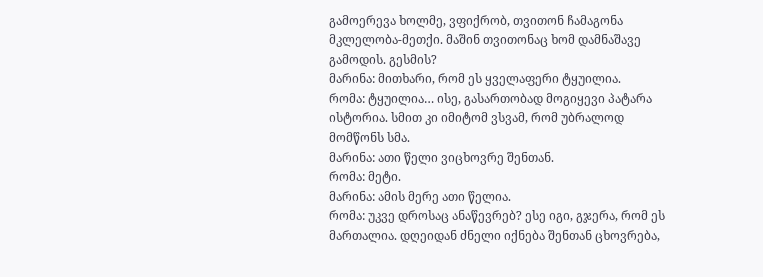გამოერევა ხოლმე, ვფიქრობ, თვითონ ჩამაგონა მკლელობა-მეთქი. მაშინ თვითონაც ხომ დამნაშავე გამოდის. გესმის?
მარინა: მითხარი, რომ ეს ყველაფერი ტყუილია.
რომა: ტყუილია… ისე, გასართობად მოგიყევი პატარა ისტორია. სმით კი იმიტომ ვსვამ, რომ უბრალოდ მომწონს სმა.
მარინა: ათი წელი ვიცხოვრე შენთან.
რომა: მეტი.
მარინა: ამის მერე ათი წელია.
რომა: უკვე დროსაც ანაწევრებ? ესე იგი, გჯერა, რომ ეს მართალია. დღეიდან ძნელი იქნება შენთან ცხოვრება,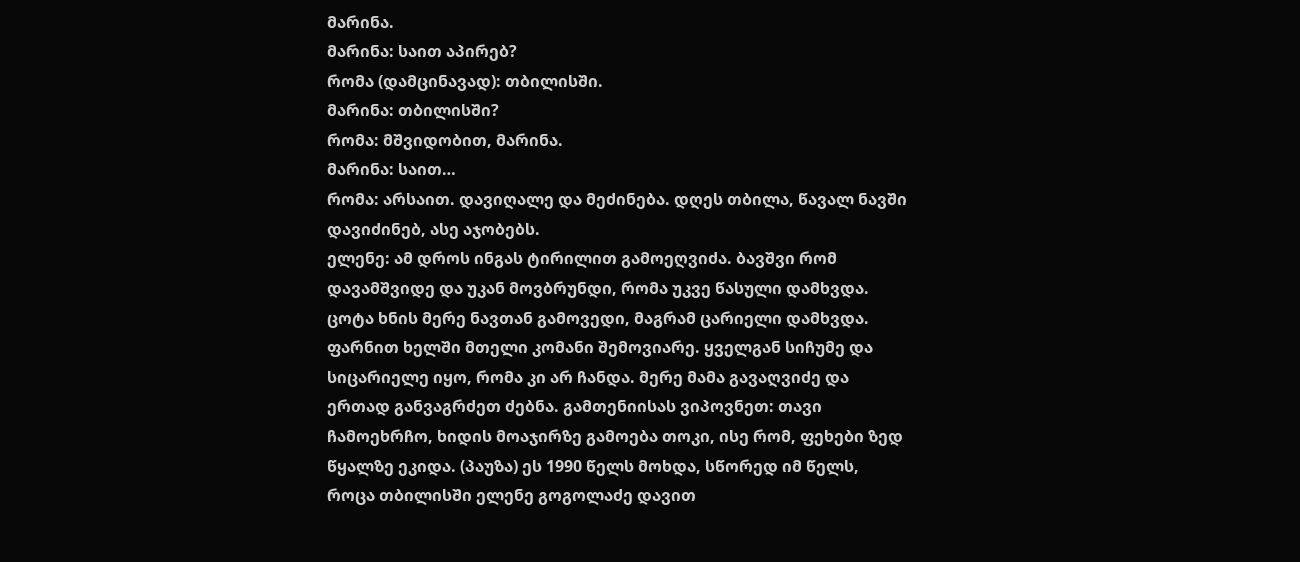მარინა.
მარინა: საით აპირებ?
რომა (დამცინავად): თბილისში.
მარინა: თბილისში?
რომა: მშვიდობით, მარინა.
მარინა: საით…
რომა: არსაით. დავიღალე და მეძინება. დღეს თბილა, წავალ ნავში დავიძინებ, ასე აჯობებს.
ელენე: ამ დროს ინგას ტირილით გამოეღვიძა. ბავშვი რომ დავამშვიდე და უკან მოვბრუნდი, რომა უკვე წასული დამხვდა. ცოტა ხნის მერე ნავთან გამოვედი, მაგრამ ცარიელი დამხვდა. ფარნით ხელში მთელი კომანი შემოვიარე. ყველგან სიჩუმე და სიცარიელე იყო, რომა კი არ ჩანდა. მერე მამა გავაღვიძე და ერთად განვაგრძეთ ძებნა. გამთენიისას ვიპოვნეთ: თავი ჩამოეხრჩო, ხიდის მოაჯირზე გამოება თოკი, ისე რომ, ფეხები ზედ წყალზე ეკიდა. (პაუზა) ეს 1990 წელს მოხდა, სწორედ იმ წელს, როცა თბილისში ელენე გოგოლაძე დავით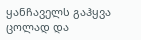ყანჩაველს გაჰყვა ცოლად და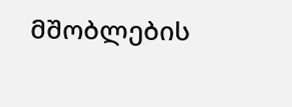მშობლების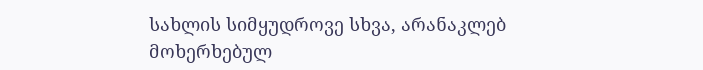სახლის სიმყუდროვე სხვა, არანაკლებ მოხერხებულ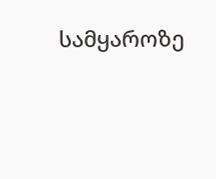სამყაროზე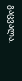გაცვალა.